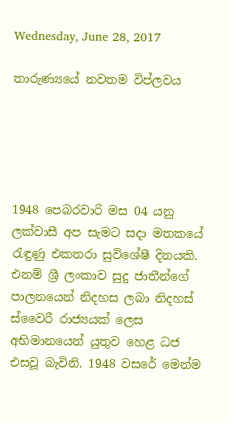Wednesday, June 28, 2017

තාරුණ්‍යයේ නවතම විප්ලවය





1948 පෙබරවාරි මස 04 යනු ලක්වාසී අප සැමට සදා මතකයේ රැඳුණු එකතරා සුවිශේෂී දිනයකි. එනම් ශ්‍රී ලංකාව සුදු ජාතීන්ගේ පාලනයෙන් නිදහස ලබා නිදහස් ස්වෛරී රාජ්‍යයක් ලෙස අභිමානයෙන් යුතුව හෙළ ධජ එසවූ බැවිනි. 1948 වසරේ මෙන්ම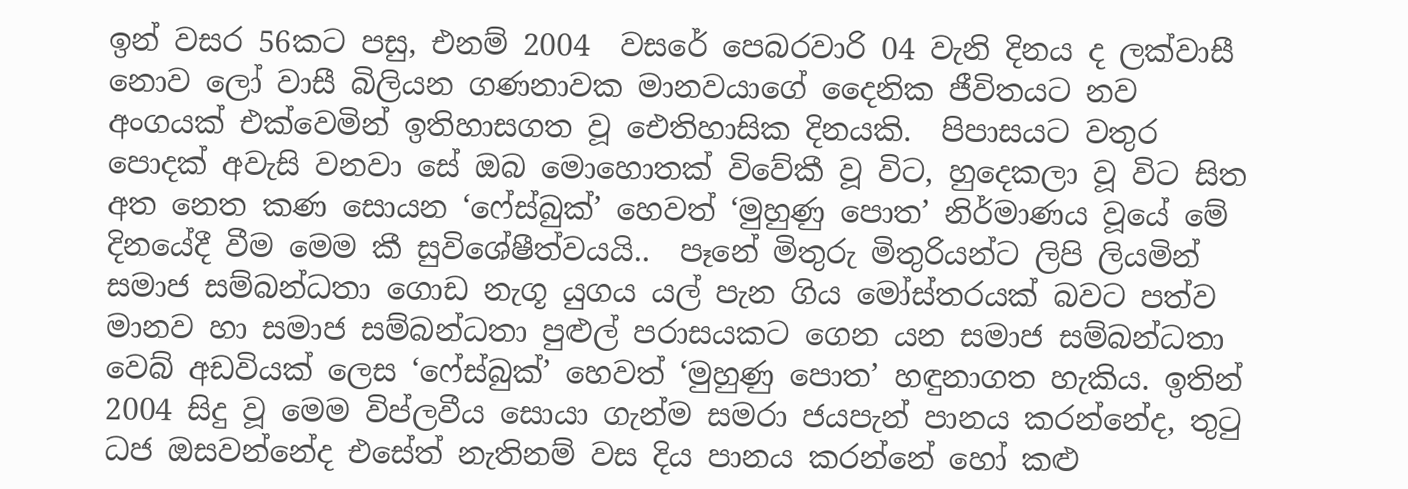ඉන් වසර 56කට පසු, එනම් 2004  වසරේ පෙබරවාරි 04 වැනි දිනය ද ලක්වාසී නොව ලෝ වාසී බිලියන ගණනාවක මානවයාගේ දෛනික ජීවිතයට නව අංගයක් එක්වෙමින් ඉතිහාසගත වූ ‍ඓතිහාසික දිනයකි.  පිපාසයට වතුර පොදක් අවැසි වනවා සේ ඔබ මො‍හොතක් විවේකී වූ විට, හුදෙකලා වූ විට සිත අත නෙත කණ සොයන ‘ෆේස්බුක්’ හෙවත් ‘මුහුණු පොත’ නිර්මාණය වූයේ මේ දිනයේදී වීම මෙම කී සුවිශේෂීත්වයයි..  පෑනේ මිතුරු මිතුරියන්ට ලිපි ලියමින් සමාජ සම්බන්ධතා ගොඩ නැගූ යුගය යල් පැන ගිය මෝස්තරයක් බවට පත්ව මානව හා සමාජ සම්බන්ධතා පුළුල් පරාසයකට ගෙන යන සමාජ සම්බන්ධතා වෙබ් අඩවියක් ලෙස ‘ෆේස්බුක්’ හෙවත් ‘මුහුණු පොත’ හඳුනාගත හැකිය. ඉතින් 2004 සිදු වූ මෙම විප්ලවීය සොයා ගැන්ම සමරා ජයපැන් පානය කරන්නේද, තුටු ධජ ඔසවන්නේද එසේත් නැතිනම් වස දිය පානය කරන්නේ හෝ කළු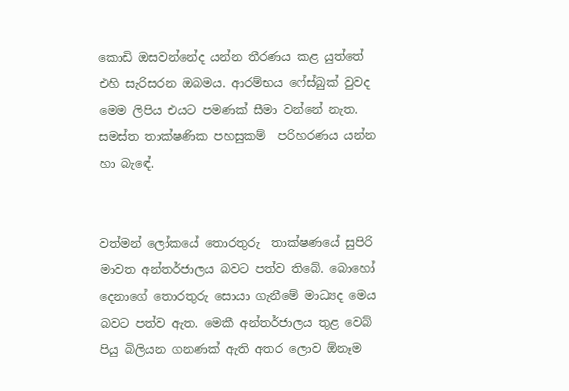කොඩි ඔසවන්නේද යන්න තීරණය කළ යුත්තේ  එහි සැරිසරන ඔබමය. ආරම්භය ෆේස්බුක් වුවද මෙම ලිපිය එයට පමණක් සීමා වන්නේ නැත. සමස්ත තාක්ෂණික පහසුකම්  පරිහරණය යන්න හා බැඳේ.


වත්මන් ලෝකයේ තොරතුරු  තාක්ෂණයේ සුපිරි මාවත අන්තර්ජාලය බවට පත්ව තිබේ. බොහෝ දෙනාගේ තොරතුරු සොයා ගැනීමේ මාධ්‍යද මෙය බවට පත්ව ඇත. මෙකී අන්තර්ජාලය තුළ වෙබ් පියු බිලියන ගනණක් ඇති අතර ලොව ඕනෑම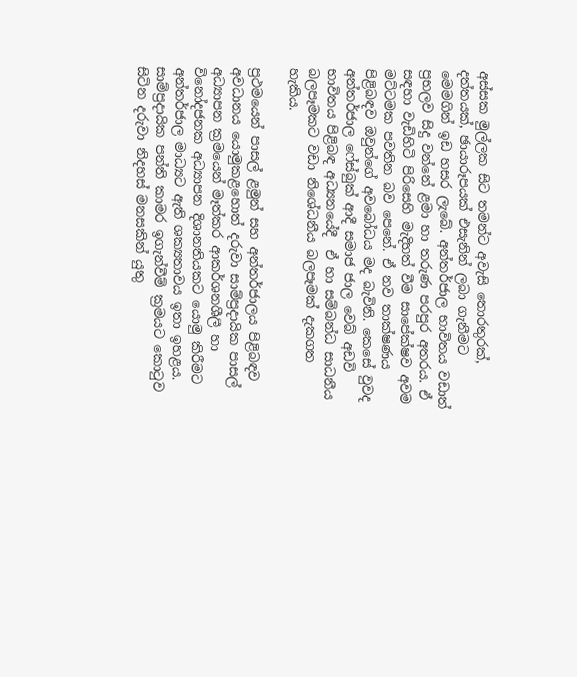අස්සක මුල්ලක සිට තමන්ට අවැසි තොරතුරක්, දත්තයක්, ඡායාරූපයක් එසැනින් ලබා ගැනීමට මෙමගින් ඉඩ හසර ලැබේ. අන්තර්ජාල භාවිතය වඩාත් ප්‍රභලව සිදු වන්නේ ළමා හා තරුණ පරපුර අතරය. ඒ සඳහා වැඩිහිටි පිරිසෙහි මැදිහත් වීම සාපේක්ෂව අවම මට්ටමක පවතින බව පෙනේ. ඒ නව තාක්ෂණය පිළිබඳව ඔවුන්ගේ අවබෝධය මද බැවිනි. කෙසේ වුවද අන්තර්ජාල ෆේස්බුක් ආදී සමාජ ජාල වෙබ් අඩවි භාවිතය පිළිබඳ අධ්‍යනයේදී  ඒ හා සම්බන්ධ සාධනීය බලපෑමකට වඩා නිශේධනීය බලපෑමක් දැකගත හැකිය.

ප්‍රථමයෙන් පාසල් ළමුන් සහ අන්තර්ජාලය පිළිබඳව අවධානය යොමුකළහොත් දරුවා සාම්ප්‍රදායික පාසල් අධ්‍යාපන ක්‍රමයෙන් මෑත්කර ආකර්ශනශීලී හා විනෝදජනක අධ්‍යාපන දිශානතියකට යොමු කිරීමට අන්තර්ජාල මාධ්‍යට ඇති ශක්‍යතාවය ඉතා ඉහළය. සාම්ප්‍රදායික පන්ති කාමර ඉගැන්වීම් ක්‍රමයට කොටුව සිටින දරුවා නිදහස් මනසකින් යුතු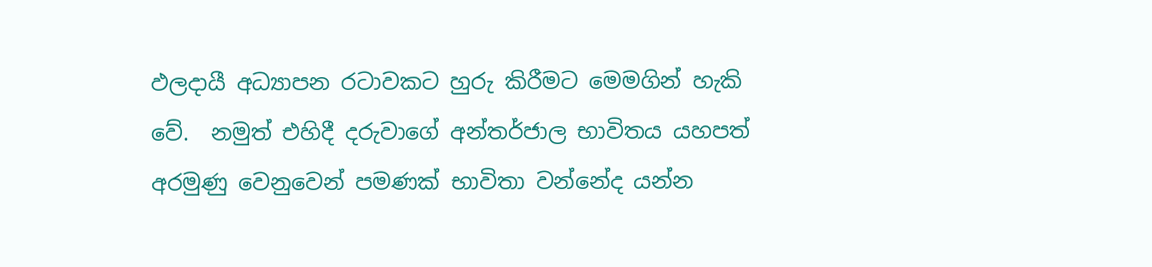ඵලදායී අධ්‍යාපන රටාවකට හුරු කිරීමට මෙමගින් හැකි වේ.  නමුත් එහිදී දරුවාගේ අන්තර්ජාල භාවිතය යහපත් අරමුණු වෙනුවෙන් පමණක් භාවිතා වන්නේද යන්න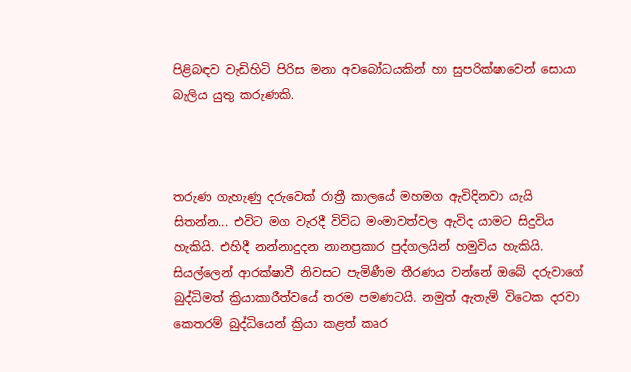පිළිබඳව වැඩිහිටි පිරිස මනා අවබෝධයකින් හා සුපරික්ෂාවෙන් සොයා බැලිය යුතු කරුණකි.



තරුණ ගැහැණු දරුවෙක් රාත්‍රී කාලයේ මහමග ඇවිදිනවා යැයි සිතන්න... එවිට මග වැරදී විවිධ මංමාවත්වල ඇවිද යාමට සිදුවිය හැකියි. එහිදී නන්නාදුදන නානප්‍රකාර පුද්ගලයින් හමුවිය හැකියි. සියල්ලෙන් ආරක්ෂාවී නිවසට පැමිණීම තීරණය වන්නේ ඔබේ දරුවාගේ බුද්ධිමත් ක්‍රියාකාරීත්වයේ තරම පමණටයි. නමුත් ඇතැම් විටෙක දරවා කෙතරම් බුද්ධියෙන් ක්‍රියා කළත් කෘර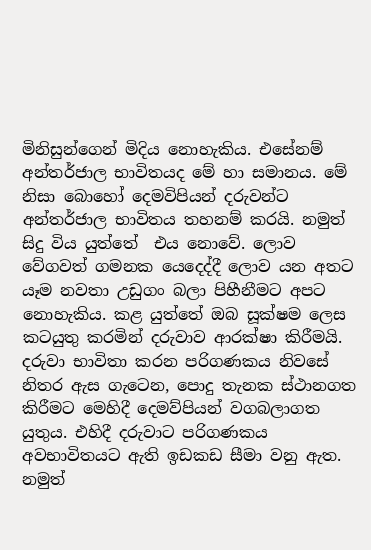මිනිසුන්ගෙන් මිදිය නොහැකිය. එසේනම් අන්තර්ජාල භාවිතයද මේ හා සමානය. මේ නිසා බොහෝ දෙමවිපියන් දරුවන්ට අන්තර්ජාල භාවිතය තහනම් කරයි. නමුත් සිදු විය යුත්තේ  එය නොවේ. ලොව වේගවත් ගමනක යෙදෙද්දී ලොව යන අතට යෑම නවතා උඩුගං බලා පිහීනීමට අපට නොහැකිය. කළ යුත්තේ ඔබ සූක්ෂම ලෙස කටයුතු කරමින් දරුවාව ආරක්ෂා කිරීමයි. දරුවා භාවිතා කරන පරිගණකය නිවසේ නිතර ඇස ගැටෙන, පොදු තැනක ස්ථානගත කිරීමට මෙහිදී දෙමව්පියන් වගබලාගත යුතුය. එහිදී දරුවාට පරිගණකය අවභාවිතයට ඇති ඉඩකඩ සීමා වනු ඇත. නමුත්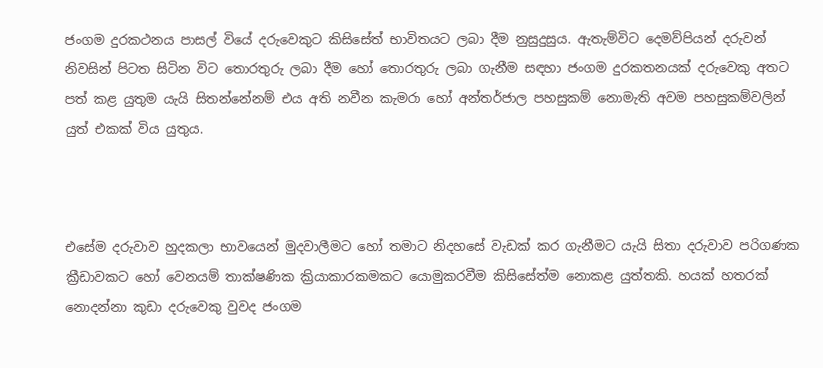ජංගම දුරකථනය පාසල් වියේ දරුවෙකුට කිසිසේත් භාවිතයට ලබා දීම නුසුදුසුය. ඇතැම්විට දෙමව්පියන් දරුවන් නිවසින් පිටත සිටින විට තොරතුරු ලබා දීම හෝ තොරතුරු ලබා ගැනීම සඳහා ජංගම දුරකතනයක් දරුවෙකු අතට පත් කළ යුතුම යැයි සිතන්නේනම් එය අති නවීන කැමරා හෝ අන්තර්ජාල පහසුකම් නොමැති අවම පහසුකම්වලින් යුත් එකක් විය යුතුය.



එසේම දරුවාව හුදකලා භාවයෙන් මුදවාලීමට හෝ තමාට නිදහසේ වැඩක් කර ගැනීමට යැයි සිතා දරුවාව පරිගණක ක්‍රීඩාවකට හෝ වෙනයම් තාක්ෂණික ක්‍රියාකාරකමකට යොමුකරවීම කිසිසේත්ම නොකළ යුත්තකි. හයක් හතරක් නොදන්නා කුඩා දරුවෙකු වුවද ජංගම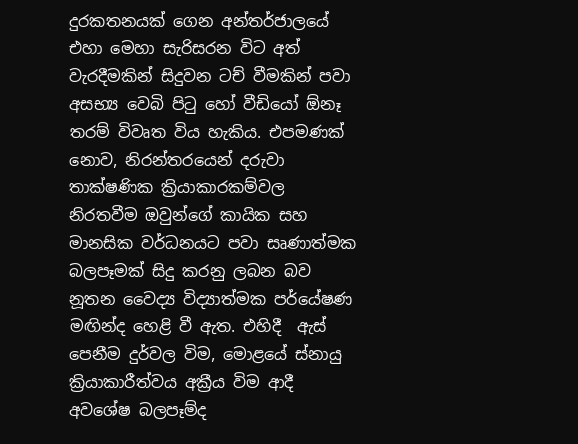දුරකතනයක් ගෙන අන්තර්ජාලයේ එහා මෙහා සැරිසරන විට අත් වැරදීමකින් සිදුවන ටච් වීමකින් පවා අසභ්‍ය වෙබි පිටු හෝ වීඩියෝ ඕනෑ තරම් විවෘත විය හැකිය. එපමණක් නොව, නිරන්තරයෙන් දරුවා තාක්ෂණික ක්‍රියාකාරකම්වල නිරතවීම ඔවුන්ගේ කායික සහ මානසික වර්ධනයට පවා සෘණාත්මක බලපෑමක් සිදු කරනු ලබන බව නූතන වෛද්‍ය විද්‍යාත්මක පර්යේෂණ මඟින්ද ‍හෙළි වී ඇත. එහිදී  ඇස් පෙනීම දුර්වල විම, මොළයේ ස්නායු ක්‍රියාකාරීත්වය අක්‍රීය විම ආදී අවශේෂ බලපෑම්ද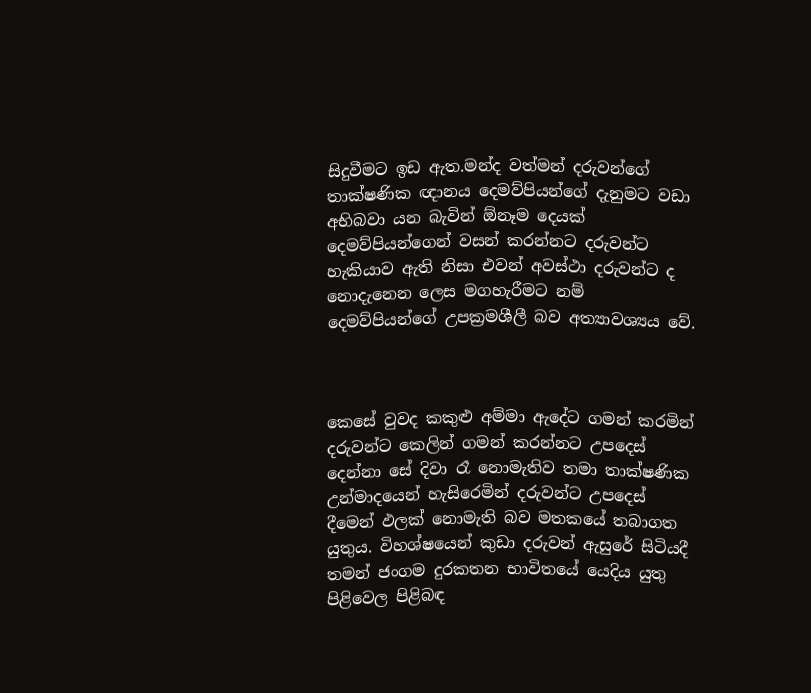සිදුවීමට ඉඩ ඇත.මන්ද වත්මන් දරුවන්ගේ තාක්ෂණික ඥානය දෙමව්පියන්ගේ දැනුමට වඩා අභිබවා යන බැවින් ඕනෑම දෙයක් දෙමව්පියන්ගෙන් වසන් කරන්නට දරුවන්ට හැකියාව ඇති නිසා එවන් අවස්ථා දරුවන්ට ද නොදැනෙන ලෙස මගහැරීමට නම් දෙමව්පියන්ගේ උපක්‍රමශීලී බව අත්‍යාවශ්‍යය වේ.



කෙසේ වුවද කකුළු අම්මා ඇදේට ගමන් කරමින් දරුවන්ට කෙලින් ගමන් කරන්නට උපදෙස් දෙන්නා සේ දිවා රෑ නොමැතිව තමා තාක්ෂණික උන්මාදයෙන් හැසිරෙමින් දරුවන්ට උපදෙස් දීමෙන් ඵලක් නොමැති බව මතකයේ තබාගත යුතුය. විහශ්ෂයෙන් කුඩා දරුවන් ඇසුරේ සිටියදී තමන් ජංගම දුරකතන භාවිතයේ යෙදිය යුතු පිළිවෙල පිළිබඳ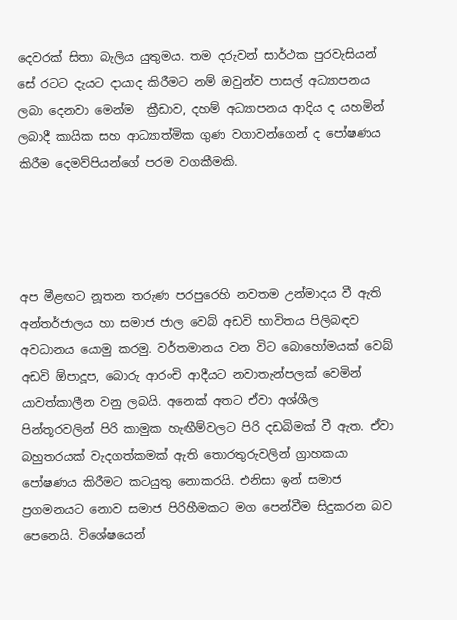දෙවරක් සිතා බැලිය යුතුමය. තම දරුවන් සාර්ථක පුරවැසියන් සේ රටට දැයට දායාද කිරීමට නම් ඔවුන්ව පාසල් අධ්‍යාපනය ලබා දෙනවා මෙන්ම  ක්‍රීඩාව, දහම් අධ්‍යාපනය ආදිය ද යහමින් ලබාදී කායික සහ ආධ්‍යාත්මික ගුණ වගාවන්ගෙන් ද පෝෂණය කිරීම දෙමව්පියන්ගේ පරම වගකීමකි.




අප මීළඟට නූතන තරුණ පරපුරෙහි නවතම උන්මාදය වී ඇති අන්තර්ජාලය හා සමාජ ජාල වෙබ් අඩවි භාවිතය පිලිබඳව අවධානය යොමු කරමු. වර්තමානය වන විට බොහෝමයක් වෙබ් අඩවි ඕපාදූප, බොරු ආරංචි ආදීයට නවාතැන්පලක් වෙමින් යාවත්කාලීන වනු ලබයි. අනෙක් අතට ඒවා අශ්ශීල පින්තූරවලින් පිරි කාමුක හැඟීම්වලට පිරි දඩබිමක් වී ඇත. ඒවා බහුතරයක් වැදගත්කමක් ඇති තොරතුරුවලින් ග්‍රාහකයා පෝෂණය කිරීමට කටයුතු නොකරයි. එනිසා ඉන් සමාජ ප්‍රගමනයට නොව සමාජ පිරිහීමකට මග පෙන්වීම සිදුකරන බව පෙනෙයි. විශේෂයෙන්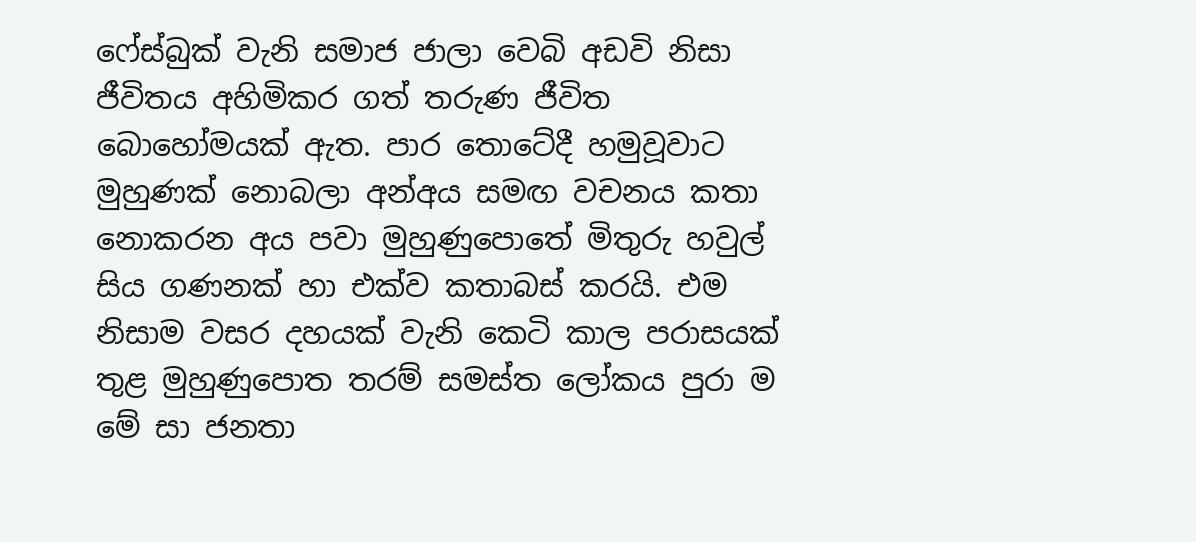ෆේස්බුක් වැනි සමාජ ජාලා වෙබි අඩවි නිසා ජීවිතය අහිමිකර ගත් තරුණ ජීවිත බොහෝමයක් ඇත. පාර තොටේදී හමුවූවාට මුහුණක් නොබලා අන්අය සමඟ වචනය කතා නොකරන අය පවා මුහුණුපොතේ මිතුරු හවුල් සිය ගණනක් හා එක්ව කතාබස් කරයි. එම නිසාම වසර දහයක් වැනි කෙටි කාල පරාසයක් තුළ මුහුණුපොත තරම් සමස්ත ලෝකය පුරා ම මේ සා ජනතා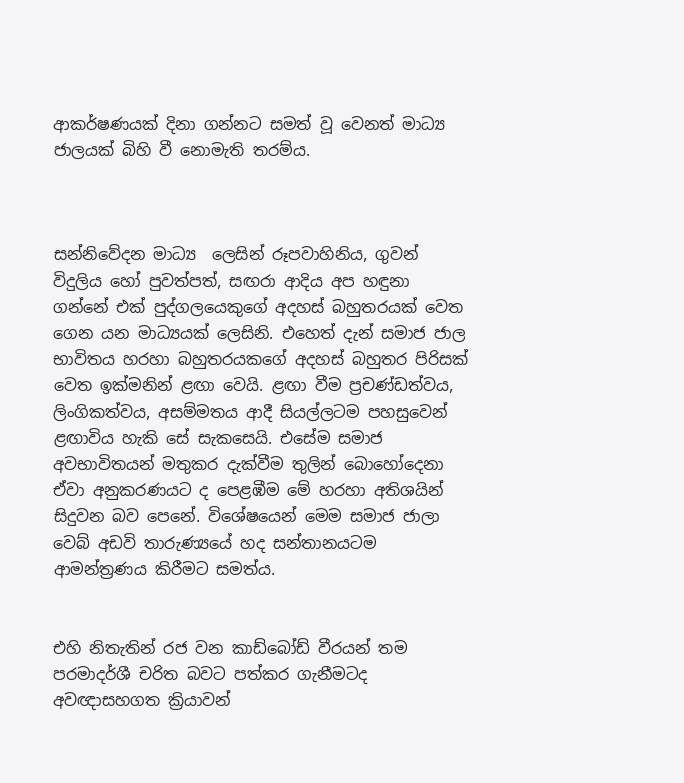ආකර්ෂණයක් දිනා ගන්නට සමත් වූ වෙනත් මාධ්‍ය ජාලයක් බිහි වී නොමැති තරම්ය.



සන්නිවේදන මාධ්‍ය  ලෙසින් රූපවාහිනිය, ගුවන් විදුලිය හෝ පුවත්පත්, සඟරා ආදිය අප හඳුනා ගන්නේ එක් පුද්ගලයෙකුගේ අදහස් බහුතරයක් වෙත ගෙන යන මාධ්‍යයක් ලෙසිනි. එහෙත් දැන් සමාජ ජාල භාවිතය හරහා බහුතරයකගේ අදහස් බහුතර පිරිසක් වෙත ඉක්මනින් ළඟා වෙයි. ළඟා වීම ප්‍රචණ්ඩත්වය, ලිංගිකත්වය, අසම්මතය ආදී සියල්ලටම පහසුවෙන් ළඟාවිය හැකි සේ සැකසෙයි. එසේම සමාජ අවභාවිතයන් මතුකර දැක්වීම තුලින් බොහෝදෙනා ඒවා අනුකරණයට ද පෙළඹීම මේ හරහා අතිශයින් සිදුවන බව පෙනේ. විශේෂයෙන් මෙම සමාජ ජාලා වෙබ් අඩවි තාරුණ්‍යයේ හද සන්තානයටම ආමන්ත්‍රණය කිරීමට සමත්ය.


එහි නිතැතින් රජ වන කාඩ්බෝඩ් වීරයන් තම පරමාදර්ශී චරිත බවට පත්කර ගැනීමටද අවඥාසහගත ක්‍රියාවන්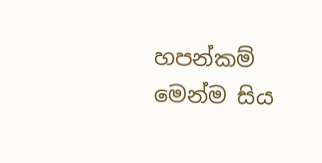හපන්කම් මෙන්ම සිය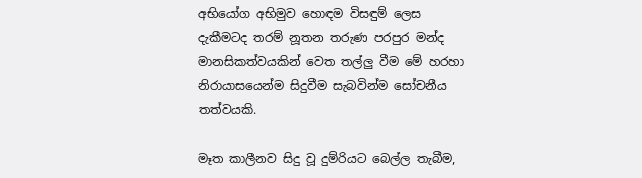අභියෝග අභිමුව හොඳම විසඳුම් ලෙස දැකීමටද ‍තරම් නූතන තරුණ පරපුර මන්ද මානසිකත්වයකින් වෙත තල්ලු වීම මේ හරහා නිරායාසයෙන්ම සිදුවීම සැබවින්ම සෝචනීය තත්වයකි.

මෑත කාලීනව සිදු වූ දුම්රියට බෙල්ල තැබීම,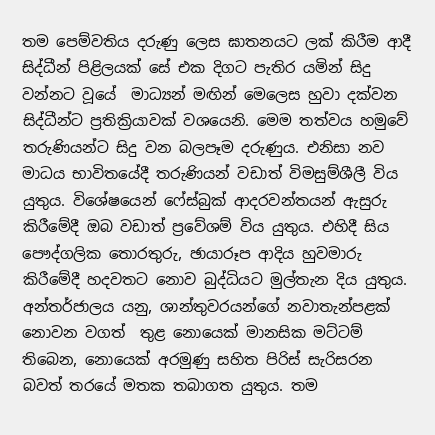තම පෙම්වතිය දරුණු ලෙස ඝාතනයට ලක් කිරීම ආදී සිද්ධීන් පිළිලයක් සේ එක දිගට පැතිර යමින් සිදු වන්නට වූයේ  ‍මාධ්‍යන් මඟින් මෙලෙස හුවා දක්වන සිද්ධීන්ට ප්‍රතික්‍රියාවක් වශයෙනි. මෙම තත්වය හමුවේ තරුණියන්ට සිදු වන බලපෑම දරුණුය. එනිසා ‍නව මාධය භාවිතයේදී තරුණියන් වඩාත් විමසුම්ශීලී විය යුතුය. විශේෂයෙන් ෆේස්බුක් ආදරවන්තයන් ඇසුරු කිරීමේදී ඔබ වඩාත් ප්‍රවේශම් විය යුතුය. එහිදී සිය පෞද්ගලික තොරතුරු, ඡායාරූප ආදිය හුවමාරු කිරීමේදී හදවතට නොව බුද්ධියට මුල්තැන දිය යුතුය. අන්තර්ජාලය යනු, ශාන්තුවරයන්ගේ නවාතැන්පළක් නොවන වගත්  තුළ නොයෙක් මානසික මට්ටම් තිබෙන, නොයෙක් අරමුණු සහිත පිරිස් සැරිසරන බවත් තරයේ මතක තබාගත යුතුය. තම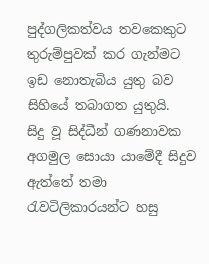පුද්ගලිකත්වය තවකෙකුට තුරුම්පුවක් කර ගැන්මට ඉඩ ‍නොතැබිය යුතු බව සිහියේ තබාගත යුතුයි.  සිදු වූ සිද්ධීන් ගණනාවක අගමුල සොයා යාමේදී සිදුව ඇත්තේ තමා රැවටිලිකාරයන්ට හසු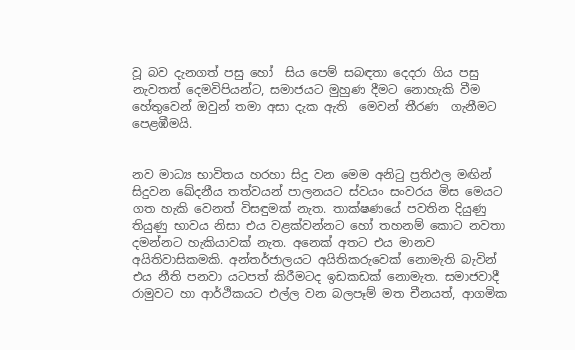වූ බව දැනගත් පසු හෝ  සිය පෙම් සබඳතා දෙදරා ගිය පසු නැවතත් දෙමවිපියන්ට, සමාජයට මුහුණ දීමට නොහැකි වීම හේතුවෙන් ඔවුන් තමා අසා දැක ඇති  මෙවන් තීරණ  ගැනීමට පෙළඹීමයි.


නව මාධ්‍ය භාවිතය හරහා සිදු වන මෙම අනිටු ප්‍රතිඵල මඟින්  සිදුවන ඛේදනීය තත්වයන් පාලනයට ස්වයං සංවරය මිස මෙයට ගත හැකි වෙනත් විසඳුමක් නැත. තාක්ෂණයේ පවතින දියුණු තියුණු භාවය නිසා එය වළක්වන්නට හෝ තහනම් කොට නවතා දමන්නට හැකියාවක් නැත. අනෙක් අතට එය මානව අයිතිවාසිකමකි. අන්තර්ජාලයට අයිතිකරුවෙක් නොමැති බැවින් එය නීති පනවා යටපත් කිරීමටද ඉඩකඩක් නොමැත. සමාජවාදී රාමුවට හා ආර්ථිකයට එල්ල වන බලපෑම් මත චීනයත්, ආගමික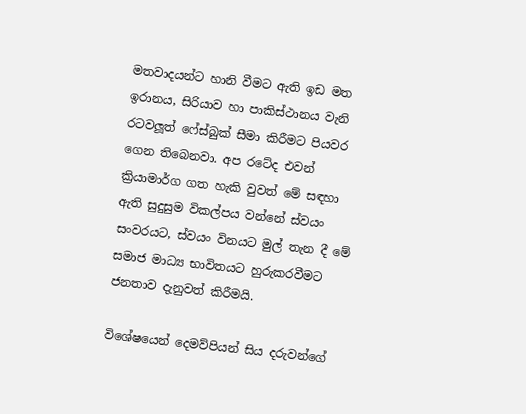මතවාදයන්ට හානි වීමට ඇති ඉඩ මත ඉරානය, සිරියාව හා පාකිස්ථානය වැනි රටවලූත් ෆේස්බුක් සීමා කිරීමට පියවර ගෙන තිබෙනවා. අප රටේද එවන්  ක්‍රියාමාර්ග ගත හැකි වුවත් මේ සඳහා ඇති සුදුසුම විකල්පය වන්නේ ස්වයං සංවරයට, ස්වයං විනයට මුල් තැන දී මේ සමාජ මාධ්‍ය භාවිතයට හුරුකරවීමට ජනතාව දැනුවත් කිරීමයි.

විශේෂයෙන් දෙමව්පියන් සිය දරුවන්ගේ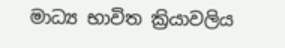මාධ්‍ය භාවිත ක්‍රියාවලිය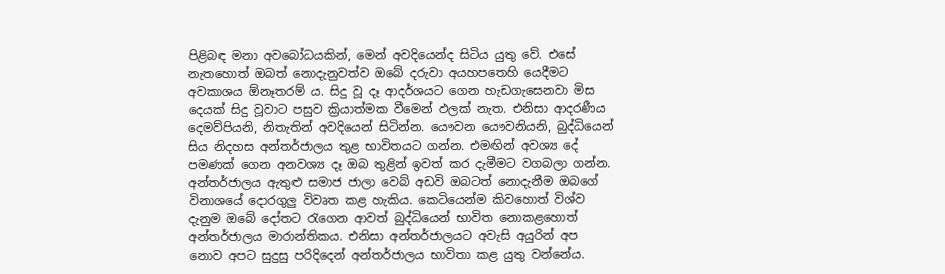පිළිබඳ මනා අවබෝධයකින්, මෙන් අවදියෙන්ද සිටිය යුතු වේ. එසේ නැතහොත් ඔබත් නොදැනුවත්ව ඔබේ දරුවා අයහපතෙහි යෙදීමට අවකාශය ඕනෑතරම් ය. සිදු වූ දෑ ආදර්ශයට ගෙන හැඩගැසෙනවා මිස දෙයක් සිදු වූවාට පසුව ක්‍රියාත්මක වීමෙන් ඵලක් නැත. එනිසා ආදරණීය දෙමව්පියනි, නිතැතින් අවදියෙන් සිටින්න. යෞවන යෞවනියනි, බුද්ධියෙන් සිය නිදහස අන්තර්ජාලය තුළ භාවිතයට ගන්න. එමඟින් අවශ්‍ය දේ පමණක් ගෙන අනවශ්‍ය දෑ ඔබ තුළින් ඉවත් කර දැමීමට වගබලා ගන්න. අන්තර්ජාලය ඇතුළු සමාජ ජාලා වෙබ් අඩවි ඔබටත් නොදැනීම ඔබගේ විනාශයේ දොරගුලු විවෘත කළ හැකිය. කෙටියෙන්ම කිවහොත් විශ්ව දැනුම ඔබේ දෝතට රැගෙන ආවත් බුද්ධියෙන් භාවිත නොකළහොත් අන්තර්ජාලය මාරාන්තිකය. එනිසා අන්තර්ජාලයට අවැසි අයුරින් අප නොව අපට සුදුසු පරිදිදෙන් අන්තර්ජාලය භාවිතා කළ යුතු වන්නේය.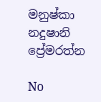මනුෂ්කා නදුෂානි ප්‍රේමරත්න

No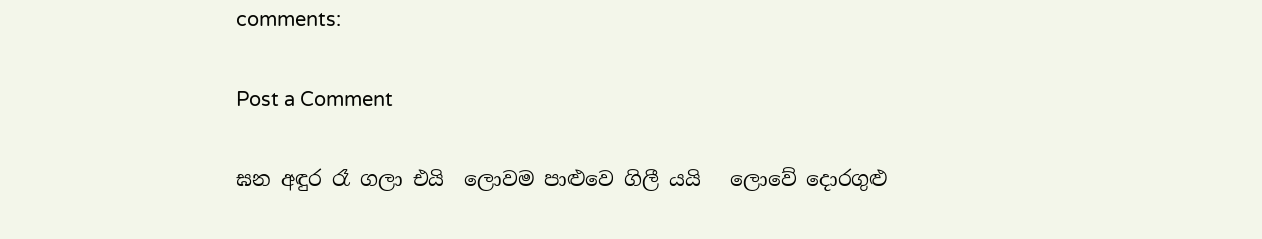comments:

Post a Comment

ඝන අඳුර රෑ ගලා එයි  ලොවම පාළුවෙ ගිලී යයි   ලොවේ දොරගුළු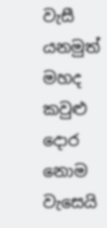වැසී යනමුත් මහද කවුළු දොර නොම වැසෙයි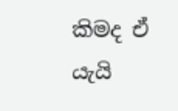කිමද ඒ යැයි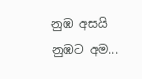නුඹ අසයි  නුඹට අම...